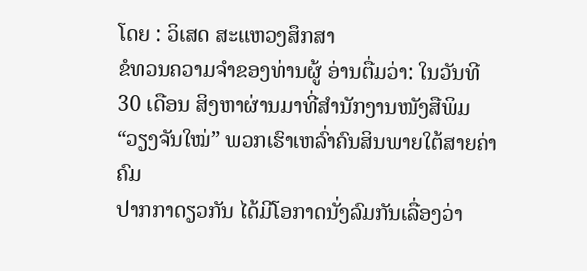ໂດຍ : ວິເສດ ສະແຫວງສຶກສາ
ຂໍທວນຄວາມຈຳຂອງທ່ານຜູ້ ອ່ານຕື່ມວ່າ: ໃນວັນທີ
30 ເດືອນ ສິງຫາຜ່ານມາທີ່ສຳນັກງານໜັງສືພິມ “ວຽງຈັນໃໝ່” ພວກເຮົາເຫລົ່າຄົນສິນພາຍໃຕ້ສາຍຄ່າຄົມ
ປາກກາດຽວກັນ ໄດ້ມີໂອກາດນັ່ງລົມກັນເລື່ອງວ່າ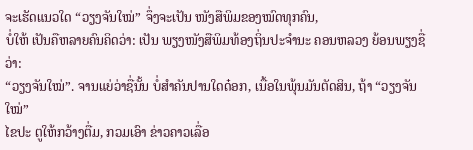ຈະເຮັດແນວໃດ “ວຽງຈັນໃໝ່” ຈຶ່ງຈະເປັນ ໜັງສືພິມຂອງໝົດທຸກຄົນ,
ບໍ່ໃຫ້ ເປັນຄືຫລາຍຄົນຄິດວ່າ: ເປັນ ພຽງໜັງສືພິມທ້ອງຖິ່ນປະຈຳນະ ຄອນຫລວງ ຍ້ອນພຽງຊື່ວ່າ:
“ວຽງຈັນໃໝ່”. ຈານແຍ່ວ່າຊື່ນັ້ນ ບໍ່ສຳຄັນປານໃດດ໋ອກ, ເນື້ອໃນພຸ້ນມັນຕັດສິນ, ຖ້າ “ວຽງຈັນໃໝ່”
ໄຂປະ ຕູໃຫ້ກວ້າງຕື່ມ, ກວມເອົາ ຂ່າວຄາວເລື່ອ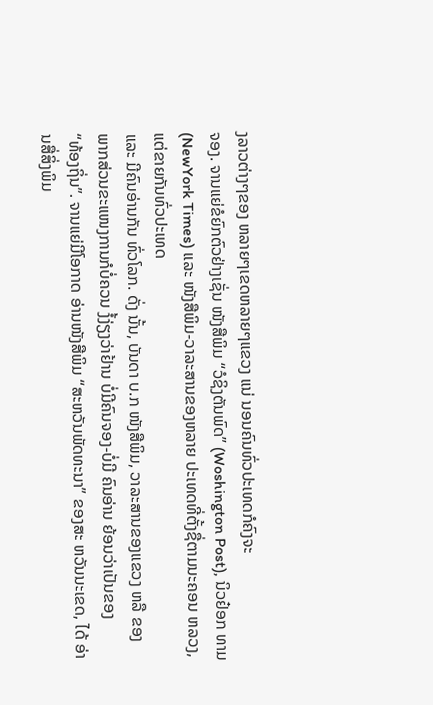ງລາວຕ່າງໆຂອງ ຫລາຍໆເຂດຫລາຍໆແຂວງ ແນ່ ນອນຄົນທົ່ວປະເທດກໍຄົງຈະ
ຈອງ. ຈານແຍ່ຂໍຍົກຕົວຢ່າງເຊັ່ນ ໜັງສືພິມ “ວໍຊິງຕັນພົດ” (Woshington Post), ນິວຢ໋ອກ ທາມ
(NewYork Times) ແລະ ໜັງສືພິມ-ວາລະສານຂອງຫລາຍ ປະເທດທີ່ຕັ້ງຊື່ຕາມນະຄອນ ຫລວງ, ແຕ່ຂາຍກັນທົ່ວປະເທດ
ແລະ ມີຄົນອ່ານກັນ ທົ່ວໂລກ. ດັ່ງ ນັ້ນ, ບັນດາ ບ.ກ ໜັງສືພິມ, ວາລະສານຂອງແຂວງ ຫລື ຂອງ
ພາກສ່ວນຂະແໜງການກໍບໍ່ຄວນ ງໍ້ງ່ຽງວ່າຢ້ານ ບໍ່ມີຄົນຈອງ-ບໍ່ມີ ຄົນອ່ານ ຍ້ອນວ່າເປັນຂອງ
“ທ້ອງຖິ່ນ”. ຈານແຍ່ມີໂອກາດ ອ່ານໜັງສືພິມ “ສະຫວັນພັດທະນາ” ຂອງສະ ຫວັນນະເຂດ, ໄດ້ ອ່ານສື່ສິ່ງພິມ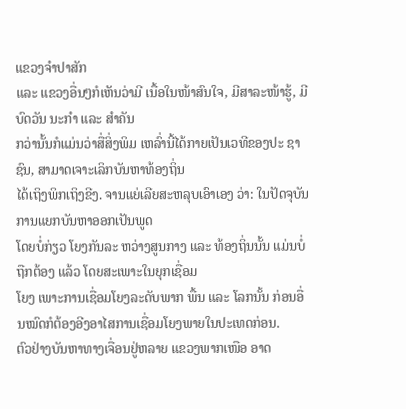ແຂວງຈຳປາສັກ
ແລະ ແຂວງອື່ນໆກໍເຫັນວ່າມີ ເນື້ອໃນໜ້າສົນໃຈ, ມີສາລະໜ້າຮູ້, ມີບົດວັນ ນະກຳ ແລະ ສຳຄັນ
ກວ່ານັ້ນກໍແມ່ນວ່າສື່ສິ່ງພິມ ເຫລົ່ານີ້ໄດ້ກາຍເປັນເວທີຂອງປະ ຊາຊົນ, ສາມາດເຈາະເລິກບັນຫາທ້ອງຖິ່ນ
ໄດ້ເຖິງພິກເຖິງຂີງ. ຈານແຍ່ເລີຍສະຫລຸບເອົາເອງ ວ່າ: ໃນປັດຈຸບັນການແຍກບັນຫາອອກເປັນພູດ
ໂດຍບໍ່ກ່ຽວ ໂຍງກັນລະ ຫວ່າງສູນກາງ ແລະ ທ້ອງຖິ່ນນັ້ນ ແມ່ນບໍ່ຖືກຕ້ອງ ແລ້ວ ໂດຍສະເພາະໃນຍຸກເຊື່ອມ
ໂຍງ ເພາະການເຊື່ອມໂຍງລະດັບພາກ ພື້ນ ແລະ ໂລກນັ້ນ ກ່ອນອື່ນໝົດກໍຕ້ອງອີງອາໄສການເຊື່ອມໂຍງພາຍໃນປະເທດກ່ອນ.
ຕົວຢ່າງບັນຫາທາງເຈື່ອນຢູ່ຫລາຍ ແຂວງພາກເໜືອ ອາດ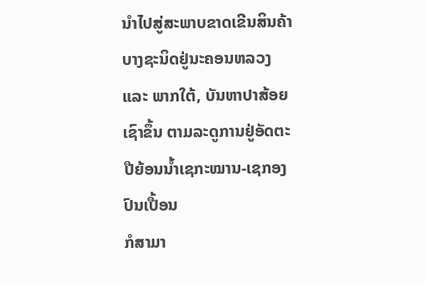ນຳໄປສູ່ສະພາບຂາດເຂີນສິນຄ້າບາງຊະນິດຢູ່ນະຄອນຫລວງ
ແລະ ພາກໃຕ້, ບັນຫາປາສ້ອຍເຊົາຂຶ້ນ ຕາມລະດູການຢູ່ອັດຕະປືຍ້ອນນ້ຳເຊກະໝານ-ເຊກອງປົນເປື້ອນ
ກໍສາມາ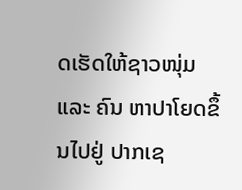ດເຮັດໃຫ້ຊາວໜຸ່ມ ແລະ ຄົນ ຫາປາໂຍດຂຶ້ນໄປຢູ່ ປາກເຊ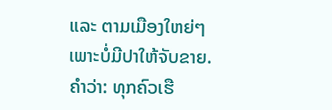ແລະ ຕາມເມືອງໃຫຍ່ໆເພາະບໍ່ມີປາໃຫ້ຈັບຂາຍ.
ຄຳວ່າ: ທຸກຄົວເຮື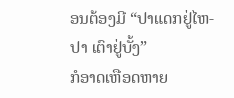ອນຕ້ອງມີ “ປາແດກຢູ່ໄຫ-ປາ ເຕົາຢູ່ບັ້ງ”
ກໍອາດເຫືອດຫາຍ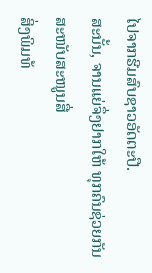ໄປຈາກຮີມສົບຊາວອັດຕະປື.
ສະນັ້ນ, ຈານແຍ່ຈຶ່ງຢາກໃຫ້ ທຸກຄົນຊ່ວຍກັນສະໜັບສະໜູນສື່
ສິ່ງພິມທ້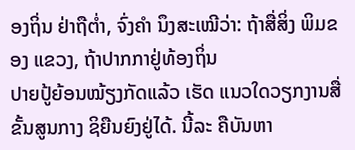ອງຖິ່ນ ຢ່າຖືຕ່ຳ, ຈົ່ງຄຳ ນຶງສະເໝີວ່າ: ຖ້າສື່ສິ່ງ ພິມຂອງ ແຂວງ, ຖ້າປາກກາຢູ່ທ້ອງຖິ່ນ
ປາຍປູ້ຍ້ອນໝ້ຽງກັດແລ້ວ ເຮັດ ແນວໃດວຽກງານສື່ຂັ້ນສູນກາງ ຊິຍືນຍົງຢູ່ໄດ້. ນີ້ລະ ຄືບັນຫາ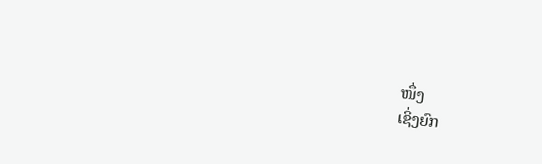ໜຶ່ງ
ເຊິ່ງຍົກ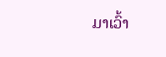ມາເວົ້າ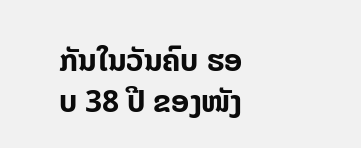ກັນໃນວັນຄົບ ຮອບ 38 ປີ ຂອງໜັງ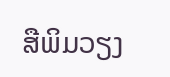ສືພິມວຽງ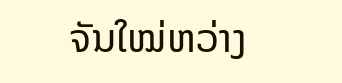ຈັນໃໝ່ຫວ່າງ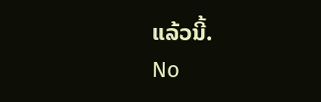ແລ້ວນີ້.
No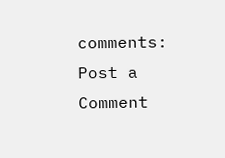comments:
Post a Comment